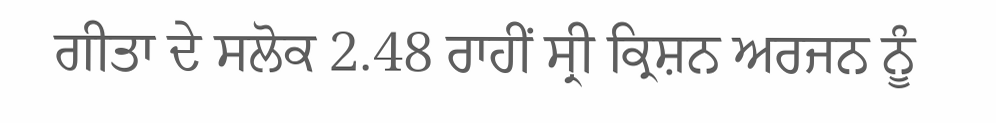ਗੀਤਾ ਦੇ ਸਲੋਕ 2.48 ਰਾਹੀਂ ਸ੍ਰੀ ਕ੍ਰਿਸ਼ਨ ਅਰਜਨ ਨੂੰ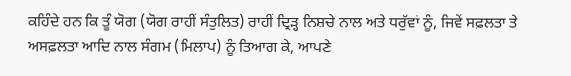ਕਹਿੰਦੇ ਹਨ ਕਿ ਤੂੰ ਯੋਗ (ਯੋਗ ਰਾਹੀਂ ਸੰਤੁਲਿਤ) ਰਾਹੀਂ ਦ੍ਰਿੜ੍ਹ ਨਿਸ਼ਚੇ ਨਾਲ ਅਤੇ ਧਰੁੱਵਾਂ ਨੂੰ, ਜਿਵੇਂ ਸਫ਼ਲਤਾ ਤੇ ਅਸਫ਼ਲਤਾ ਆਦਿ ਨਾਲ ਸੰਗਮ (ਮਿਲਾਪ) ਨੂੰ ਤਿਆਗ ਕੇ, ਆਪਣੇ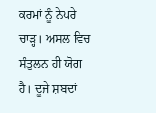ਕਰਮਾਂ ਨੂੰ ਨੇਪਰੇ ਚਾੜ੍ਹ। ਅਸਲ ਵਿਚ ਸੰਤੁਲਨ ਹੀ ਯੋਗ ਹੈ। ਦੂਜੇ ਸ਼ਬਦਾਂ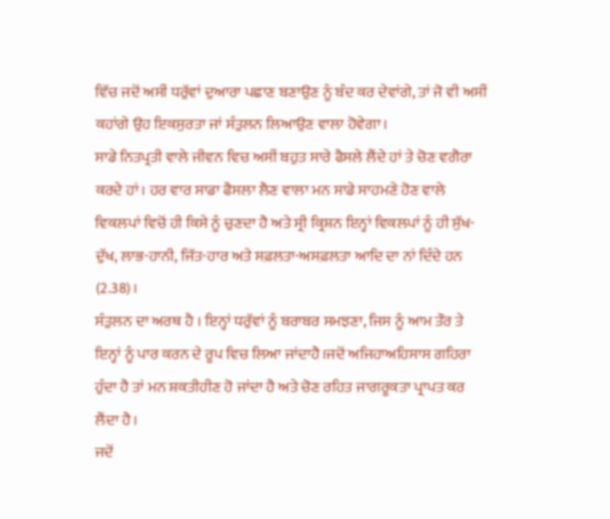ਵਿੱਚ ਜਦੋਂ ਅਸੀਂ ਧਰੁੱਵਾਂ ਦੁਆਰਾ ਪਛਾਣ ਬਣਾਉਣ ਨੂੰ ਬੰਦ ਕਰ ਦੇਵਾਂਗੇ, ਤਾਂ ਜੋ ਵੀ ਅਸੀਂ ਕਹਾਂਗੇ ਉਹ ਇਕਸੁਰਤਾ ਜਾਂ ਸੰਤੁਲਨ ਲਿਆਉਣ ਵਾਲਾ ਹੋਵੇਗਾ।
ਸਾਡੇ ਨਿਤਪ੍ਰਤੀ ਵਾਲੇ ਜੀਵਨ ਵਿਚ ਅਸੀਂ ਬਹੁਤ ਸਾਰੇ ਫੈਸਲੇ ਲੈਂਦੇ ਹਾਂ ਤੇ ਚੋਣ ਵਗੈਰਾ ਕਰਦੇ ਹਾਂ। ਹਰ ਵਾਰ ਸਾਡਾ ਫੈਸਲਾ ਲੈਣ ਵਾਲਾ ਮਨ ਸਾਡੇ ਸਾਹਮਣੇ ਹੋਣ ਵਾਲੇ ਵਿਕਲਪਾਂ ਵਿਚੋਂ ਹੀ ਕਿਸੇ ਨੂੰ ਚੁਣਦਾ ਹੈ ਅਤੇ ਸ੍ਰੀ ਕ੍ਰਿਸ਼ਨ ਇਨ੍ਹਾਂ ਵਿਕਲਪਾਂ ਨੂੰ ਹੀ ਸੁੱਖ-ਦੁੱਖ, ਲਾਭ-ਹਾਨੀ, ਜਿੱਤ-ਹਾਰ ਅਤੇ ਸਫ਼ਲਤਾ-ਅਸਫ਼ਲਤਾ ਆਦਿ ਦਾ ਨਾਂ ਦਿੰਦੇ ਹਨ (2.38)।
ਸੰਤੁਲਨ ਦਾ ਅਰਥ ਹੈ । ਇਨ੍ਹਾਂ ਧਰੁੱਵਾਂ ਨੂੰ ਬਰਾਬਰ ਸਮਝਣਾ, ਜਿਸ ਨੂੰ ਆਮ ਤੌਰ ਤੇ ਇਨ੍ਹਾਂ ਨੂੰ ਪਾਰ ਕਰਨ ਦੇ ਰੂਪ ਵਿਚ ਲਿਆ ਜਾਂਦਾਹੈ।ਜਦੋਂ ਅਜਿਹਾਅਹਿਸਾਸ ਗਹਿਰਾ ਹੁੰਦਾ ਹੈ ਤਾਂ ਮਨ ਸ਼ਕਤੀਹੀਣ ਹੋ ਜਾਂਦਾ ਹੈ ਅਤੇ ਚੋਣ ਰਹਿਤ ਜਾਗਰੂਕਤਾ ਪ੍ਰਾਪਤ ਕਰ ਲੈਂਦਾ ਹੈ।
ਜਦੋਂ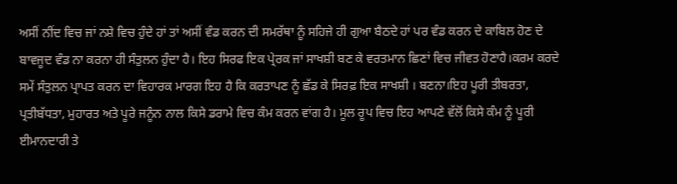ਅਸੀਂ ਨੀਂਦ ਵਿਚ ਜਾਂ ਨਸ਼ੇ ਵਿਚ ਹੁੰਦੇ ਹਾਂ ਤਾਂ ਅਸੀਂ ਵੰਡ ਕਰਨ ਦੀ ਸਮਰੱਥਾ ਨੂੰ ਸਹਿਜੇ ਹੀ ਗੁਆ ਬੈਠਦੇ ਹਾਂ ਪਰ ਵੰਡ ਕਰਨ ਦੇ ਕਾਬਿਲ ਹੋਣ ਦੇ ਬਾਵਜੂਦ ਵੰਡ ਨਾ ਕਰਨਾ ਹੀ ਸੰਤੁਲਨ ਹੁੰਦਾ ਹੈ। ਇਹ ਸਿਰਫ ਇਕ ਪ੍ਰੇਰਕ ਜਾਂ ਸਾਖਸ਼ੀ ਬਣ ਕੇ ਵਰਤਮਾਨ ਛਿਣਾਂ ਵਿਚ ਜੀਵਤ ਹੋਣਾਹੈ।ਕਰਮ ਕਰਦੇ ਸਮੇਂ ਸੰਤੁਲਨ ਪ੍ਰਾਪਤ ਕਰਨ ਦਾ ਵਿਹਾਰਕ ਮਾਰਗ ਇਹ ਹੈ ਕਿ ਕਰਤਾਪਣ ਨੂੰ ਛੱਡ ਕੇ ਸਿਰਫ਼ ਇਕ ਸਾਖਸ਼ੀ । ਬਣਨਾ।ਇਹ ਪੂਰੀ ਤੀਬਰਤਾ, ਪ੍ਰਤੀਬੱਧਤਾ, ਮੁਹਾਰਤ ਅਤੇ ਪੂਰੇ ਜਨੂੰਨ ਨਾਲ ਕਿਸੇ ਡਰਾਮੇ ਵਿਚ ਕੰਮ ਕਰਨ ਵਾਂਗ ਹੈ। ਮੂਲ ਰੂਪ ਵਿਚ ਇਹ ਆਪਣੇ ਵੱਲੋਂ ਕਿਸੇ ਕੰਮ ਨੂੰ ਪੂਰੀ ਈਮਾਨਦਾਰੀ ਤੇ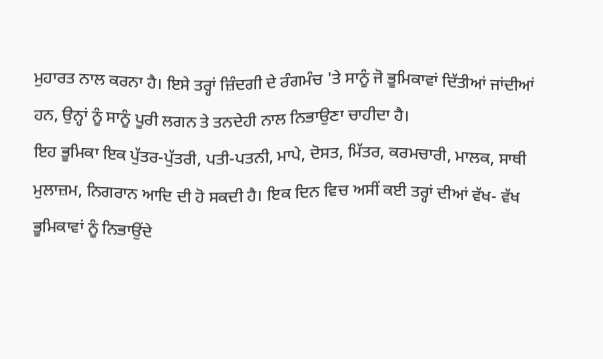ਮੁਹਾਰਤ ਨਾਲ ਕਰਨਾ ਹੈ। ਇਸੇ ਤਰ੍ਹਾਂ ਜ਼ਿੰਦਗੀ ਦੇ ਰੰਗਮੰਚ 'ਤੇ ਸਾਨੂੰ ਜੋ ਭੂਮਿਕਾਵਾਂ ਦਿੱਤੀਆਂ ਜਾਂਦੀਆਂ ਹਨ, ਉਨ੍ਹਾਂ ਨੂੰ ਸਾਨੂੰ ਪੂਰੀ ਲਗਨ ਤੇ ਤਨਦੇਹੀ ਨਾਲ ਨਿਭਾਉਣਾ ਚਾਹੀਦਾ ਹੈ।
ਇਹ ਭੂਮਿਕਾ ਇਕ ਪੁੱਤਰ-ਪੁੱਤਰੀ, ਪਤੀ-ਪਤਨੀ, ਮਾਪੇ, ਦੋਸਤ, ਮਿੱਤਰ, ਕਰਮਚਾਰੀ, ਮਾਲਕ, ਸਾਥੀ ਮੁਲਾਜ਼ਮ, ਨਿਗਰਾਨ ਆਦਿ ਦੀ ਹੋ ਸਕਦੀ ਹੈ। ਇਕ ਦਿਨ ਵਿਚ ਅਸੀਂ ਕਈ ਤਰ੍ਹਾਂ ਦੀਆਂ ਵੱਖ- ਵੱਖ ਭੂਮਿਕਾਵਾਂ ਨੂੰ ਨਿਭਾਉਂਦੇ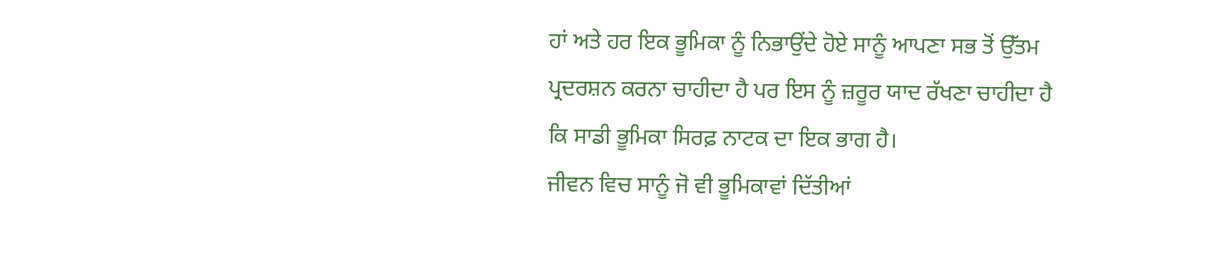ਹਾਂ ਅਤੇ ਹਰ ਇਕ ਭੂਮਿਕਾ ਨੂੰ ਨਿਭਾਉਂਦੇ ਹੋਏ ਸਾਨੂੰ ਆਪਣਾ ਸਭ ਤੋਂ ਉੱਤਮ ਪ੍ਰਦਰਸ਼ਨ ਕਰਨਾ ਚਾਹੀਦਾ ਹੈ ਪਰ ਇਸ ਨੂੰ ਜ਼ਰੂਰ ਯਾਦ ਰੱਖਣਾ ਚਾਹੀਦਾ ਹੈ ਕਿ ਸਾਡੀ ਭੂਮਿਕਾ ਸਿਰਫ਼ ਨਾਟਕ ਦਾ ਇਕ ਭਾਗ ਹੈ।
ਜੀਵਨ ਵਿਚ ਸਾਨੂੰ ਜੋ ਵੀ ਭੂਮਿਕਾਵਾਂ ਦਿੱਤੀਆਂ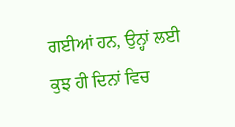ਗਈਆਂ ਹਨ, ਉਨ੍ਹਾਂ ਲਈ ਕੁਝ ਹੀ ਦਿਨਾਂ ਵਿਚ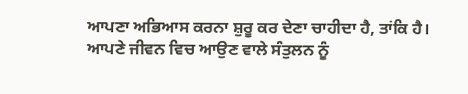ਆਪਣਾ ਅਭਿਆਸ ਕਰਨਾ ਸ਼ੁਰੂ ਕਰ ਦੇਣਾ ਚਾਹੀਦਾ ਹੈ, ਤਾਂਕਿ ਹੈ। ਆਪਣੇ ਜੀਵਨ ਵਿਚ ਆਉਣ ਵਾਲੇ ਸੰਤੁਲਨ ਨੂੰ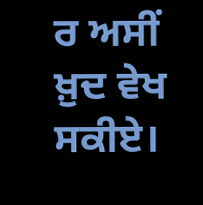ਰ ਅਸੀਂ ਖ਼ੁਦ ਵੇਖ ਸਕੀਏ।